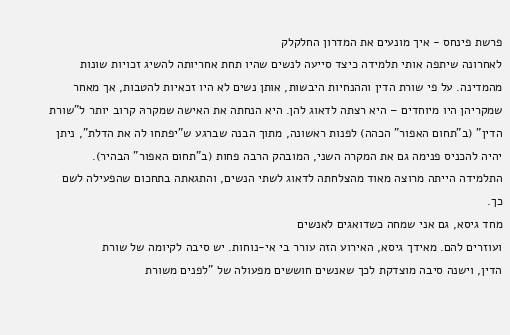פרשת פינחס - איך מונעים את המדרון החלקלק
לאחרונה שיתפה אותי תלמידה כיצד סייעה לנשים שהיו תחת אחריותה להשיג זכויות שונות מהמדינה. על פי שורת הדין וההנחיות היבשות, אותן נשים לא היו זכאיות להטבות, אך מאחר שמקריהן היו מיוחדים – היא רצתה לדאוג להן. היא הנחתה את האישה שמקרהּ קרוב יותר ל"שורת הדין" (ב"תחום האפור" הכהה) לפנות ראשונה, מתוך הבנה שברגע ש"יפתחו לה את הדלת", ניתן יהיה להכניס פנימה גם את המקרה השני, המובהק הרבה פחות (ב"תחום האפור" הבהיר). התלמידה הייתה מרוצה מאוד מהצלחתה לדאוג לשתי הנשים, והתגאתה בתחכום שהפעילה לשם כך.
מחד גיסא, גם אני שמחה כשדואגים לאנשים
ועוזרים להם. מאידך גיסא, האירוע הזה עורר בי אי-נוחות. יש סיבה לקיומה של שורת
הדין, וישנה סיבה מוצדקת לכך שאנשים חוששים מפעולה של "לפנים משורת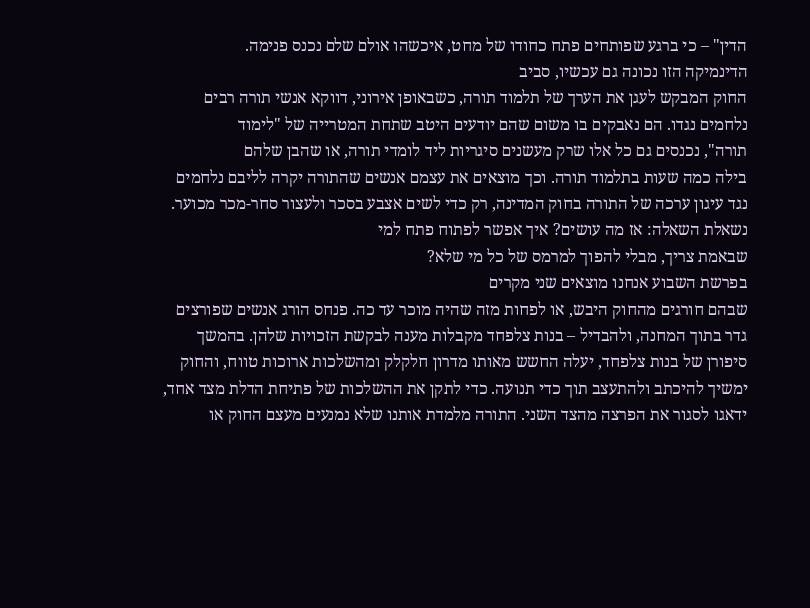הדין" – כי ברגע שפותחים פתח כחודו של מחט, איכשהו אולם שלם נכנס פנימה.
הדינמיקה הזו נכונה גם עכשיו, סביב
החוק המבקש לעגן את הערך של תלמוד תורה, כשבאופן אירוני, דווקא אנשי תורה רבים
נלחמים נגדו. הם נאבקים בו משום שהם יודעים היטב שתחת המטרייה של "לימוד
תורה", נכנסים גם כל אלו שרק מעשנים סיגריות ליד לומדי תורה, או שהבן שלהם
בילה כמה שעות בתלמוד תורה. וכך מוצאים את עצמם אנשים שהתורה יקרה לליבם נלחמים
נגד עיגון ערכה של התורה בחוק המדינה, רק כדי לשים אצבע בסכר ולעצור סחר-מכר מכוער.
נשאלת השאלה: אז מה עושים? איך אפשר לפתוח פתח למי
שבאמת צריך, מבלי להפוך למרמס של כל מי שלא?
בפרשת השבוע אנחנו מוצאים שני מקרים
שבהם חורגים מהחוק היבש, או לפחות מזה שהיה מוכר עד כה. פנחס הורג אנשים שפורצים
גדר בתוך המחנה, ולהבדיל – בנות צלפחד מקבלות מענה לבקשת הזכויות שלהן. בהמשך
סיפורן של בנות צלפחד, יעלה החשש מאותו מדרון חלקלק ומהשלכות ארוכות טווח, והחוק
ימשיך להיכתב ולהתעצב תוך כדי תנועה. כדי לתקן את ההשלכות של פתיחת הדלת מצד אחד,
ידאגו לסגור את הפרצה מהצד השני. התורה מלמדת אותנו שלא נמנעים מעצם החוק או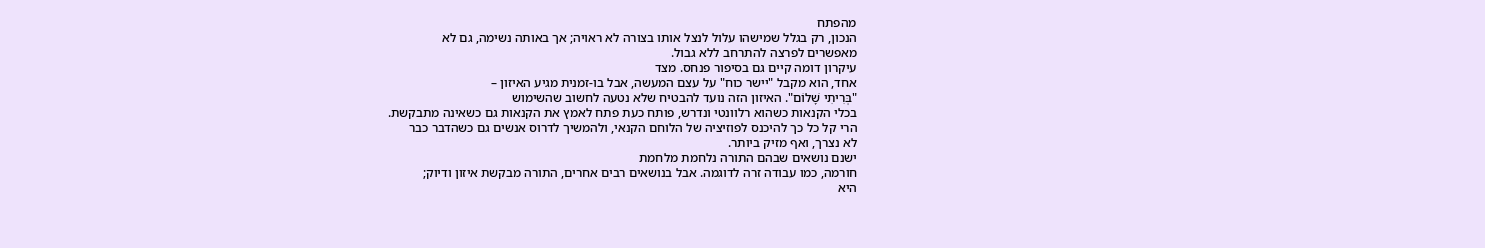מהפתח
הנכון, רק בגלל שמישהו עלול לנצל אותו בצורה לא ראויה; אך באותה נשימה, גם לא
מאפשרים לפרצה להתרחב ללא גבול.
עיקרון דומה קיים גם בסיפור פנחס. מצד
אחד, הוא מקבל "יישר כוח" על עצם המעשה, אבל בו-זמנית מגיע האיזון –
"בְּרִיתִי שָׁלוֹם". האיזון הזה נועד להבטיח שלא נטעה לחשוב שהשימוש
בכלי הקנאות כשהוא רלוונטי ונדרש, פותח כעת פתח לאמץ את הקנאות גם כשאינה מתבקשת.
הרי קל כל כך להיכנס לפוזיציה של הלוחם הקנאי, ולהמשיך לדרוס אנשים גם כשהדבר כבר
לא נצרך, ואף מזיק ביותר.
ישנם נושאים שבהם התורה נלחמת מלחמת
חורמה, כמו עבודה זרה לדוגמה. אבל בנושאים רבים אחרים, התורה מבקשת איזון ודיוק;
היא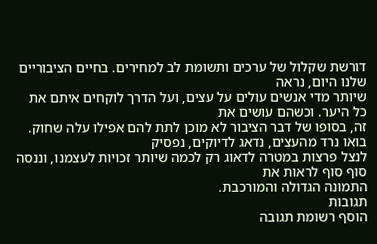דורשת שקלול של ערכים ותשומת לב למחירים. בחיים הציבוריים שלנו היום, נראה
שיותר מדי אנשים עולים על עצים, ועל הדרך לוקחים איתם את כל היער. וכשהם עושים את
זה, בסופו של דבר הציבור לא מוכן לתת להם אפילו עלה שחוק.
בואו נרד מהעצים, נדאג לדיוקים, נפסיק
לנצל פרצות במטרה לדאוג רק לכמה שיותר זכויות לעצמנו, וננסה סוף סוף לראות את
התמונה הגדולה והמורכבת.
תגובות
הוסף רשומת תגובה